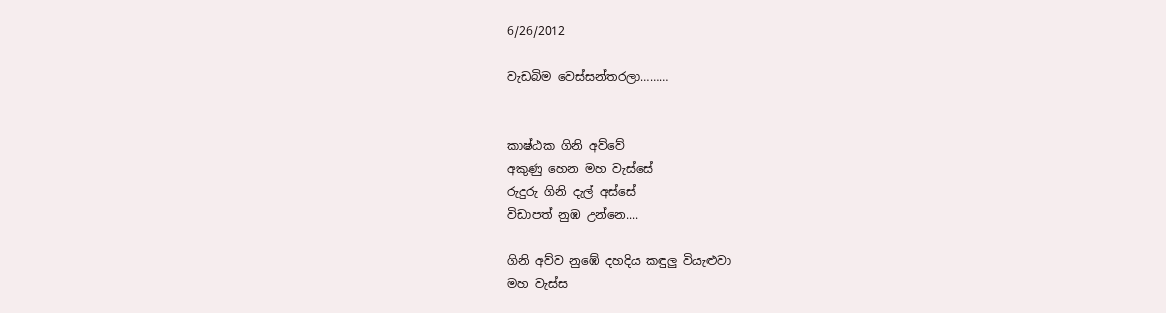6/26/2012

වැඩබිම වෙස්සන්තරලා………


කාෂ්ඨක ගිනි අව්වේ
අකුණු හෙන මහ වැස්සේ
රුදුරු ගිනි දැල් අස්සේ
විඩාපත් නුඹ උන්නෙ....

ගිනි අව්ව නුඹේ දහදිය කඳුලු වියැළුවා
මහ වැස්ස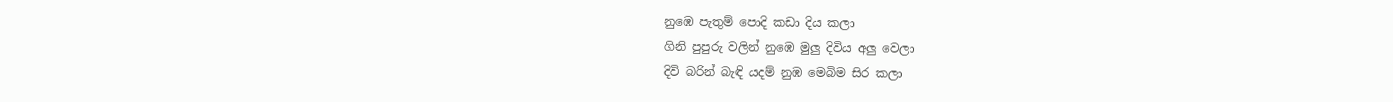නුඹෙ පැතුම් පොදි කඩා දිය කලා
ගිනි පුපුරු වලින් නුඹෙ මුලු දිවිය අලු වෙලා
දිවි බරින් බැඳි යදම් නුඹ මෙබිම සිර කලා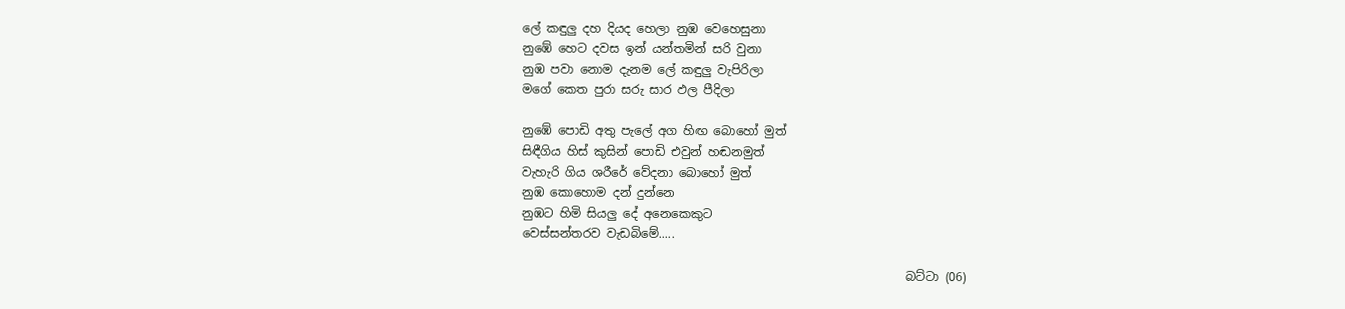ලේ කඳුලු දහ දියද හෙලා නුඹ වෙහෙසුනා
නුඹේ හෙට දවස ඉන් යන්තමින් සරි වුනා
නුඹ පවා නොම දැනම ලේ කඳුලු වැපිරිලා
මගේ කෙත පුරා සරු සාර ඵල පීදිලා

නුඹේ පොඩි අතු පැලේ අග හිඟ බොහෝ මුත්
සිඳීගිය හිස් කුසින් පොඩි එවුන් හඬනමුත්
වැහැරි ගිය ශරීරේ වේදනා බොහෝ මුත්
නුඹ කොහොම දන් දුන්නෙ
නුඹට හිමි සියලු දේ අනෙකෙකුට
වෙස්සන්තරව වැඩබිමේ.....

                                                                බට්ටා (06)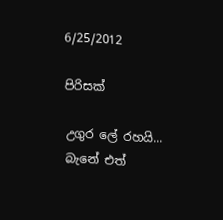6/25/2012

පිරිසක්

උගුර ලේ රහයි...
බැනේ එත්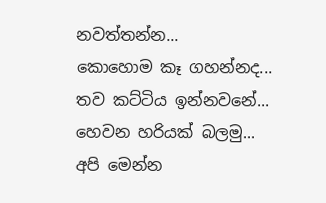නවත්තන්න...
කොහොම කෑ ගහන්නද...
තව කට්ටිය ඉන්නවනේ...
හෙවන හරියක් බලමු...
අපි මෙන්න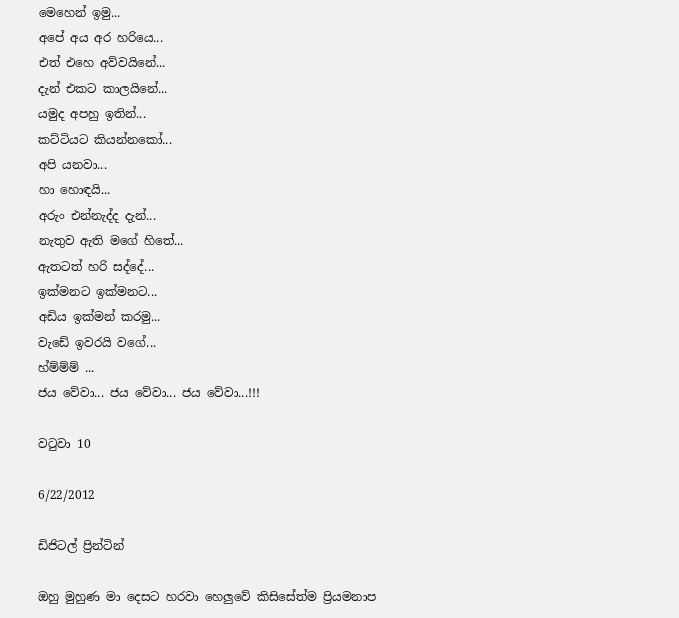මෙහෙන් ඉමු...
අපේ අය අර හරියෙ...
එත් එහෙ අව්වයිනේ...
දැන් එකට කාලයිනේ...
යමුද අපහු ඉතින්...
කට්ටියට කියන්නකෝ...
අපි යනවා...
හා හොඳයි...
අරුං එන්නැද්ද දැන්...
නැතුව ඇති මගේ හිතේ...
ඇතටත් හරි සද්දේ...
ඉක්මනට ඉක්මනට...
අඩිය ඉක්මන් කරමු...
වැඩේ ඉවරයි වගේ...
හ්ම්ම්ම් ...
ජය වේවා... ජය වේවා... ජය වේවා...!!!

වටුවා 10

6/22/2012

ඩිජිටල් ප්‍රින්ටින්

ඔහු මුහුණ මා දෙසට හරවා හෙලුවේ කිසිසේත්ම ප්‍රියමනාප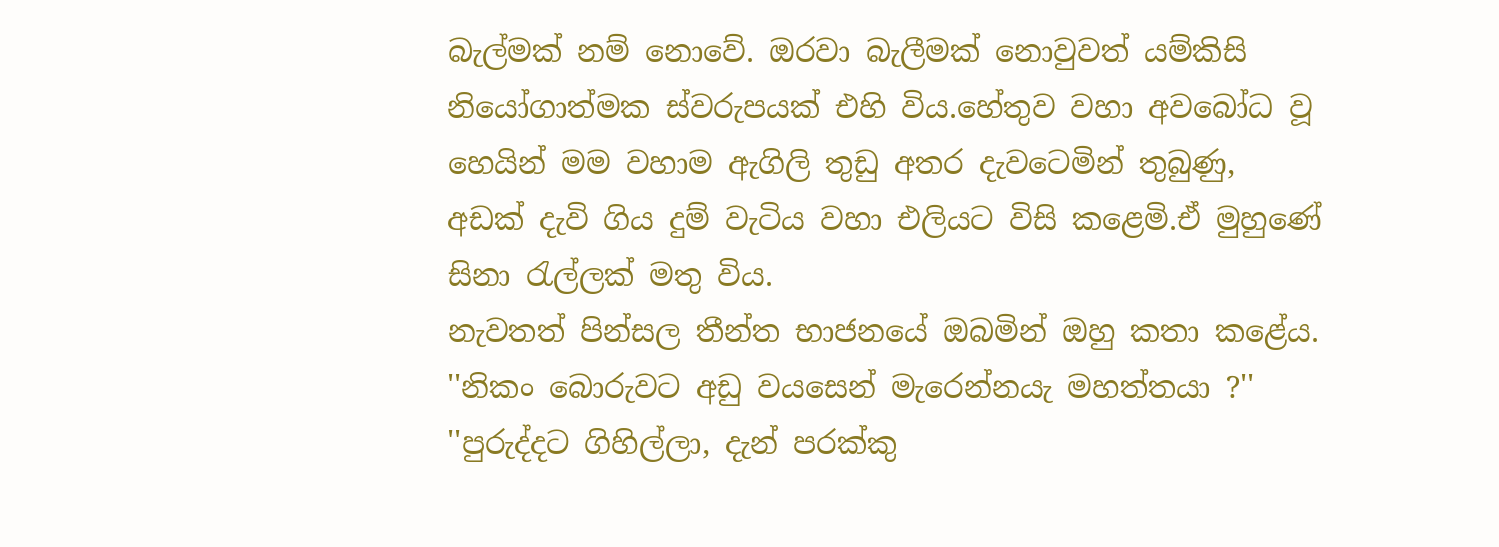බැල්මක් නම් නොවේ. ඔරවා බැලීමක් නොවුවත් යම්කිසි නියෝගාත්මක ස්වරුපයක් එහි විය.හේතුව වහා අවබෝධ වූ හෙයින් මම වහාම ඇගිලි තුඩු අතර දැවටෙමින් තුබුණු, අඩක්‌ දැවි ගිය දුම් වැටිය වහා එලියට විසි කළෙමි.ඒ මුහුණේ සිනා රැල්ලක් මතු විය.
නැවතත් පින්සල තීන්ත භාජනයේ ඔබමින් ඔහු කතා කළේය.
''නිකං බොරුවට අඩු වයසෙන් මැරෙන්නයැ මහත්තයා ?''
''පුරුද්දට ගිහිල්ලා, දැන් පරක්කු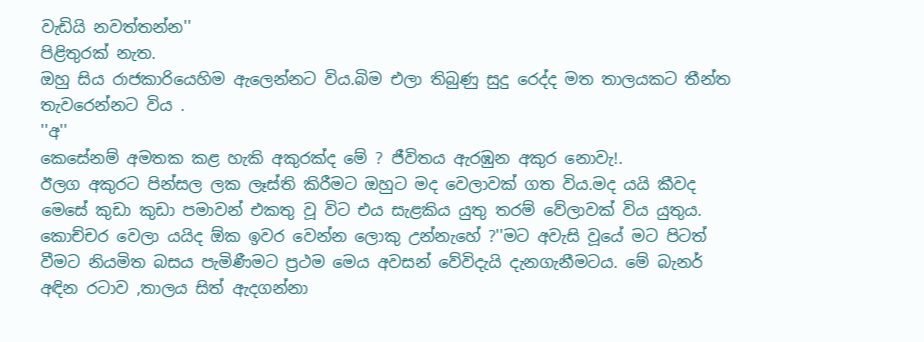වැඩියි නවත්තන්න''
පිළිතුරක් නැත.
ඔහු සිය රාජකාරියෙහිම ඇලෙන්නට විය.බිම එලා තිබුණු සුදු රෙද්ද මත තාලයකට තීන්ත තැවරෙන්නට විය .
''අ''
කෙසේනම් අමතක කළ හැකි අකුරක්ද මේ ? ජීවිතය ඇරඹුන අකුර නොවැ!.
ඊලග අකුරට පින්සල ලක ලෑස්ති කිරීමට ඔහුට මද වෙලාවක් ගත විය.මද යයි කීවද මෙසේ කුඩා කුඩා පමාවන් එකතු වූ විට එය සැළකිය යුතු තරම් වේලාවක් විය යුතුය.
කොච්චර වෙලා යයිද ඕක ඉවර වෙන්න ලොකු උන්නැහේ ?''මට අවැසි වූයේ මට පිටත් වීමට නියමිත බසය පැමිණීමට ප්‍රථම මෙය අවසන් වේවිදැයි දැනගැනීමටය. මේ බැනර් අඳින රටාව ,තාලය සිත් ඇදගන්නා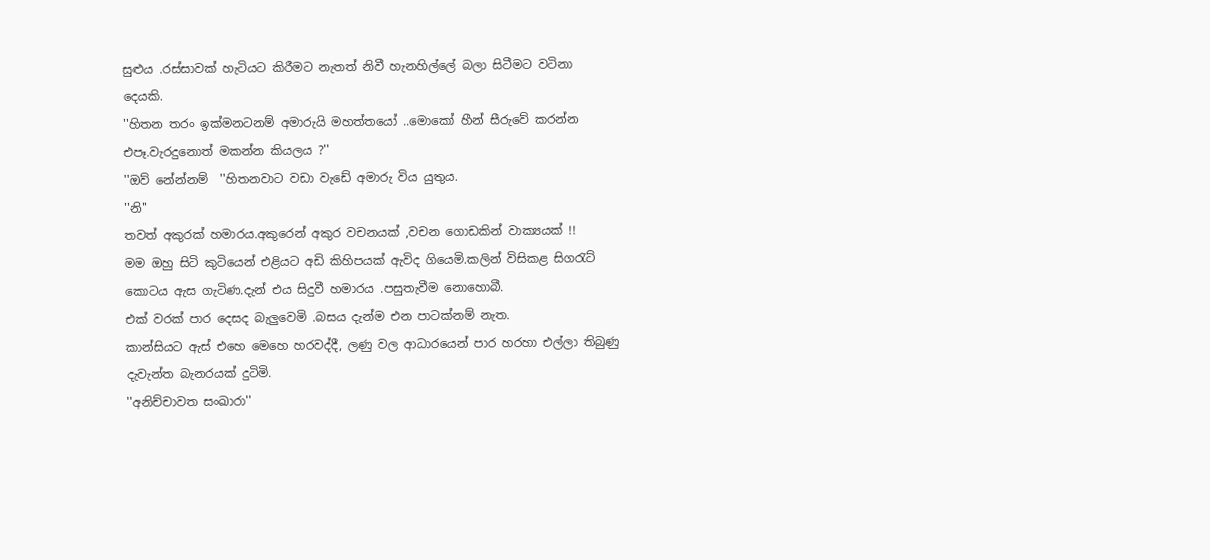සුළුය .රස්සාවක් හැටියට කිරීමට නැතත් නිවී හැනහිල්ලේ බලා සිටීමට වටිනා දෙයකි.
''හිතන තරං ඉක්මනටනම් අමාරුයි මහත්තයෝ ..මොකෝ හීන් සීරුවේ කරන්න එපෑ.වැරදුනොත් මකන්න කියලය ?''
''ඔව් නේන්නම්  ''හිතනවාට වඩා වැඩේ අමාරු විය යුතුය.
''නි''
තවත් අකුරක් හමාරය.අකුරෙන් අකුර වචනයක් ,වචන ගොඩකින් වාක්‍යයක් !!
මම ඔහු සිටි කුටියෙන් එළියට අඩි කිහිපයක් ඇවිද ගියෙමි.කලින් විසිකළ සිගරැට් කොටය ඇස ගැටිණ.දැන් එය සිදුවී හමාරය .පසුතැවීම නොහොබී.
එක් වරක් පාර දෙසද බැලුවෙමි .බසය දැන්ම එන පාටක්නම් නැත.
කාන්සියට ඇස් එහෙ මෙහෙ හරවද්දී, ලණු වල ආධාරයෙන් පාර හරහා එල්ලා තිබුණු දැවැන්ත බැනරයක් දුටිමි.
''අනිච්චාවත සංඛාරා''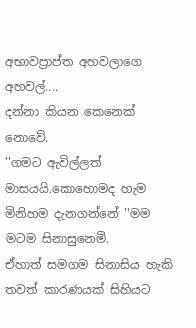අභාවප්‍රාප්ත අහවලාගෙ අහවල්....
දන්නා කියන කෙනෙක් නොවේ.
''ගමට ඇවිල්ලත් මාසයයි.කොහොමද හැම මිනිහම දැනගන්නේ ''මම මටම සිනාසුනෙමි.
ඒහාත් සමගම සිනාසිය හැකි තවත් කාරණයක් සිහියට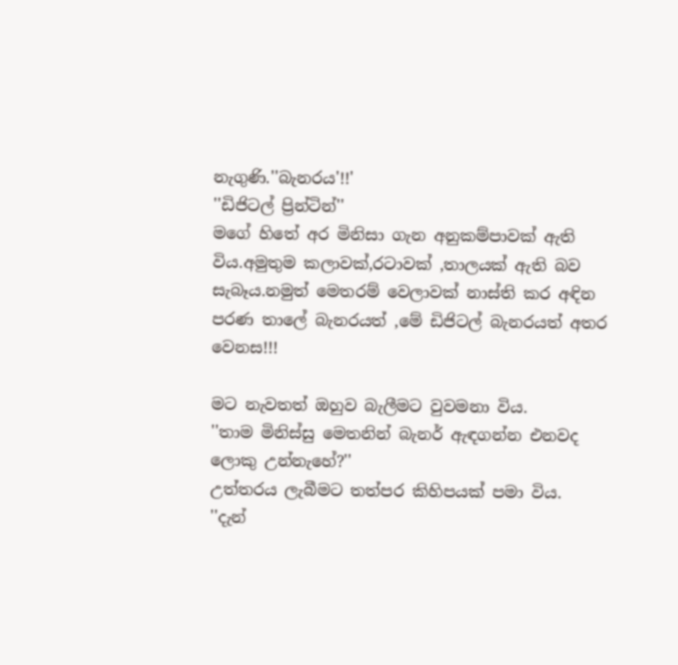නැගුණි.''බැනරය'!!'
''ඩිජිටල් ප්‍රින්ටින්''
මගේ හිතේ අර මිනිසා ගැන අනුකම්පාවක් ඇති විය.අමුතුම කලාවක්,රටාවක් ,තාලයක් ඇති බව සැබෑය.නමුත් මෙතරම් වෙලාවක් නාස්ති කර අඳින පරණ තාලේ බැනරයත් ,මේ ඩිජිටල් බැනරයත් අතර වෙනස!!!

මට නැවතත් ඔහුව බැලීමට වුවමනා විය.
''තාම මිනිස්සු මෙතනින් බැනර් ඇඳගන්න එනවද ලොකු උන්නැහේ?''
උත්තරය ලැබීමට තත්පර කිහිපයක් පමා විය.
''දැන්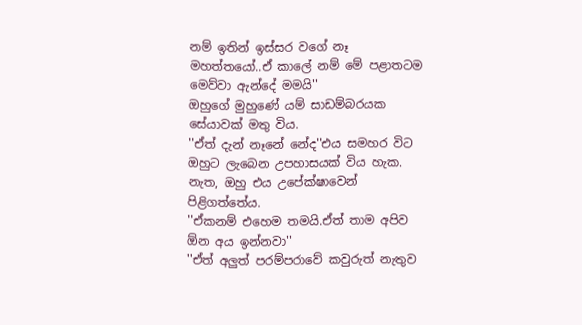නම් ඉතින් ඉස්සර වගේ නෑ මහත්තයෝ..ඒ කාලේ නම් මේ පළාතටම මෙව්වා ඇන්දේ මමයි''
ඔහුගේ මුහුණේ යම් සාඩම්බරයක සේයාවක් මතු විය.
''ඒත් දැන් නෑනේ නේද''එය සමහර විට ඔහුට ලැබෙන උපහාසයක් විය හැක.
නැත, ඔහු එය උපේක්ෂාවෙන් පිළිගත්තේය.
''ඒකනම් එහෙම තමයි.ඒත් තාම අපිව ඕන අය ඉන්නවා''
''ඒත් අලුත් පරම්පරාවේ කවුරුත් නැතුව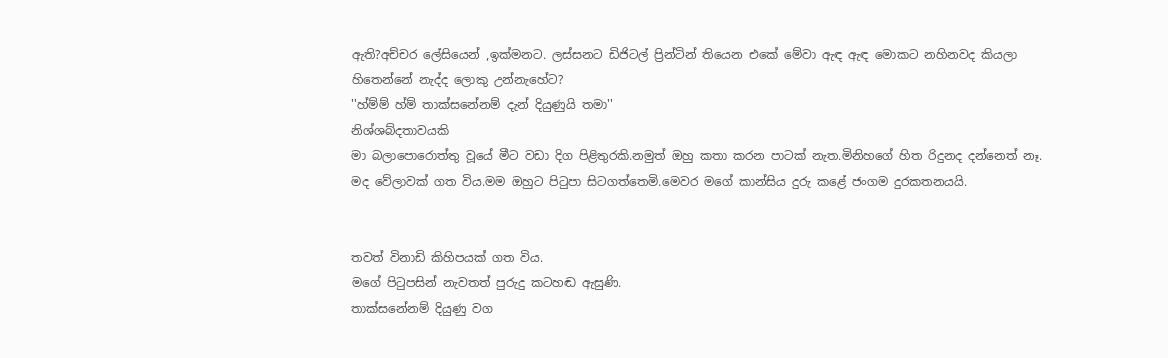ඇති?අච්චර ලේසියෙන් ,ඉක්මනට. ලස්සනට ඩිජිටල් ප්‍රින්ටින් තියෙන එකේ මේවා ඇඳ ඇඳ මොකට නහිනවද කියලා හිතෙන්නේ නැද්ද ලොකු උන්නැහේට?
''හ්ම්ම් හ්ම් තාක්සනේනම් දැන් දියුණුයි තමා''
නිශ්ශබ්දතාවයකි
මා බලාපොරොත්තු වූයේ මීට වඩා දිග පිළිතුරකි.නමුත් ඔහු කතා කරන පාටක් නැත.මිනිහගේ හිත රිදුනද දන්නෙත් නෑ.
මද වේලාවක් ගත විය.මම ඔහුට පිටුපා සිටගත්තෙමි.මෙවර මගේ කාන්සිය දුරු කළේ ජංගම දුරකතනයයි.


තවත් විනාඩි කිහිපයක් ගත විය.
මගේ පිටුපසින් නැවතත් පුරුදු කටහඬ ඇසුණි.
තාක්සනේනම් දියුණු වග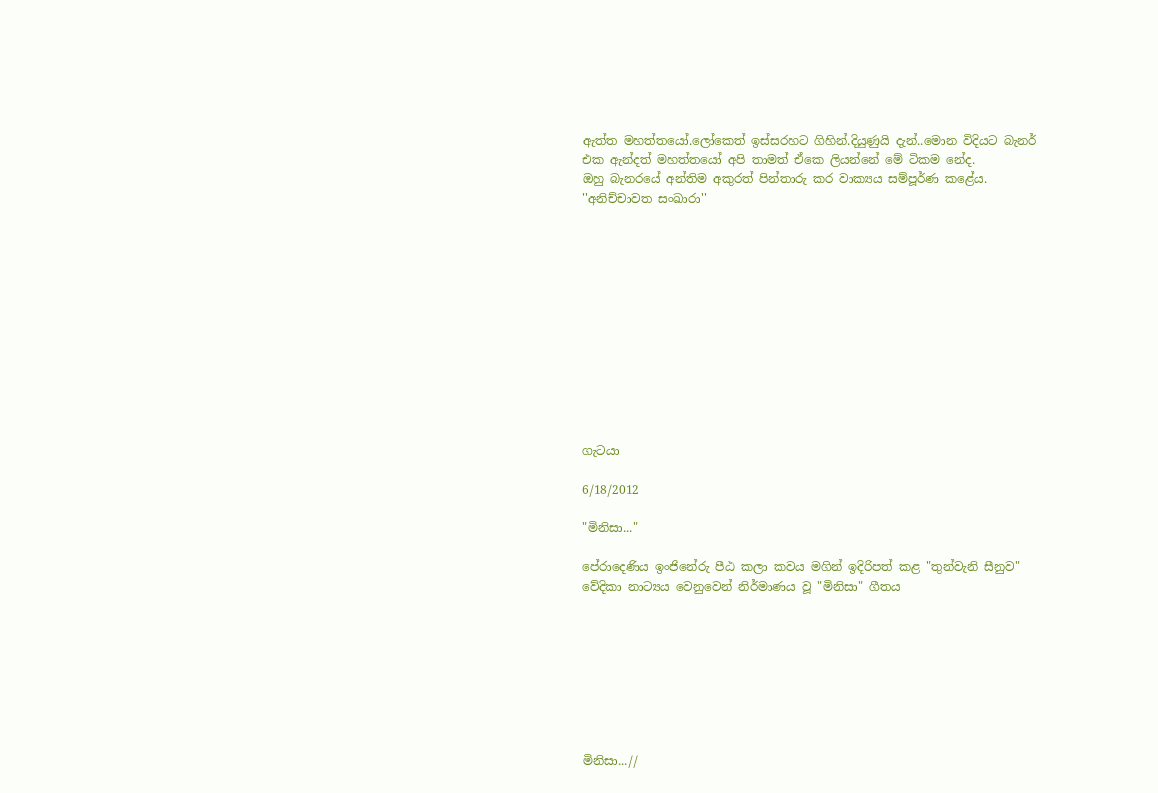ඇත්ත මහත්තයෝ.ලෝකෙත් ඉස්සරහට ගිහින්.දියුණුයි දැන්..මොන විදියට බැනර් එක ඇන්දත් මහත්තයෝ අපි තාමත් ඒකෙ ලියන්නේ මේ ටිකම නේද.
ඔහු බැනරයේ අන්තිම අකුරත් පින්තාරු කර වාක්‍යය සම්පූර්ණ කළේය.
''අනිච්චාවත සංඛාරා''












ගැටයා

6/18/2012

"මිනිසා..."

පේරාදෙණිය ඉංජිනේරු පීඨ කලා කවය මගින් ඉදිරිපත් කළ "තුන්වැනි සීනුව" වේදිකා නාට්‍යය වෙනුවෙන් නිර්මාණය වූ "මිනිසා" ගීතය








මිනිසා...//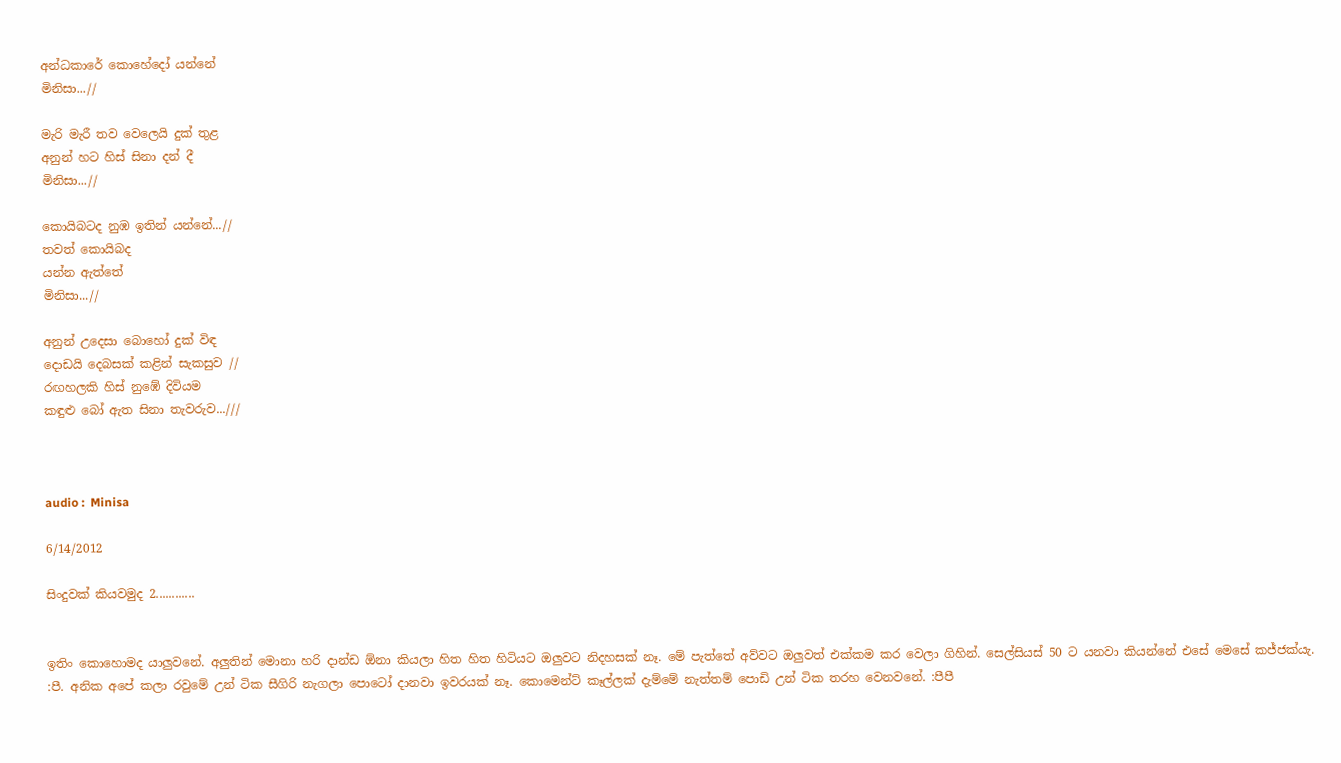අන්ධකාරේ කොහේදෝ යන්නේ
මිනිසා...//

මැරි මැරී තව වෙලෙයි දුක් තුළ
අනුන් හට හිස් සිනා දන් දී
මිනිසා...//

කොයිබටද නුඹ ඉතින් යන්නේ...//
තවත් කොයිබද
යන්න ඇත්තේ
මිනිසා...//

අනුන් උදෙසා බොහෝ දුක් විඳ
දොඩයි දෙබසක් කළින් සැකසුව //
රඟහලකි හිස් නුඹේ දිවියම
කඳුළු බෝ ඇත සිනා තැවරුව...///



audio :  Minisa

6/14/2012

සිංදුවක් කියවමුද 2............


ඉතිං කොහොමද යාලුවනේ. අලුතින් මොනා හරි දාන්ඩ ඕනා කියලා හිත හිත හිටියට ඔලුවට නිදහසක් නෑ. මේ පැත්තේ අව්වට ඔලුවත් එක්කම කර වෙලා ගිහින්. සෙල්සියස් 50 ට යනවා කියන්නේ එසේ මෙසේ කජ්ජක්යැ. :පී. අනික අපේ කලා රවුමේ උන් ටික සීගිරි නැගලා පොටෝ දානවා ඉවරයක් නෑ. කොමෙන්ට් කෑල්ලක් දැම්මේ නැත්තම් පොඩි උන් ටික තරහ වෙනවනේ. :පීපී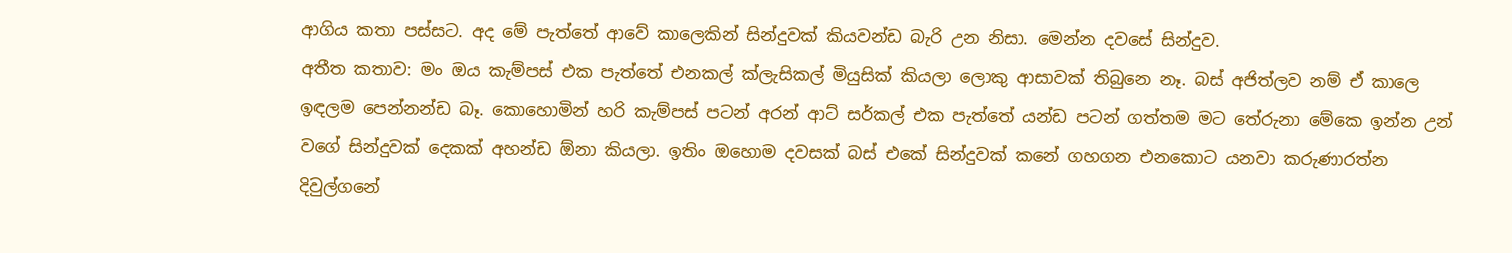ආගිය කතා පස්සට. අද මේ පැත්තේ ආවේ කාලෙකින් සින්දුවක් කියවන්ඩ බැරි උන නිසා. මෙන්න දවසේ සින්දුව.
අතීත කතාව: මං ඔය කැම්පස් එක පැත්තේ එනකල් ක්ලැසිකල් මියුසික් කියලා ලොකු ආසාවක් තිබුනෙ නෑ. බස් අජිත්ලව නම් ඒ කාලෙ ඉඳලම පෙන්නන්ඩ බෑ. කොහොමින් හරි කැම්පස් පටන් අරන් ආට් සර්කල් එක පැත්තේ යන්ඩ පටන් ගත්තම මට තේරුනා මේකෙ ඉන්න උන් වගේ සින්දුවක් දෙකක් අහන්ඩ ඕනා කියලා. ඉතිං ඔහොම දවසක් බස් එකේ සින්දුවක් කනේ ගහගන එනකොට යනවා කරුණාරත්න දිවුල්ගනේ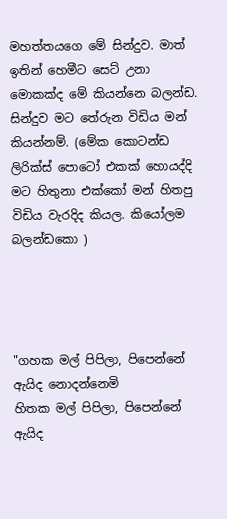මහත්තයගෙ මේ සින්දුව. මාත් ඉතින් හෙමීට සෙට් උනා මොකක්ද මේ කියන්නෙ බලන්ඩ. සින්දුව මට තේරුන විඩිය මන් කියන්නම්. (මේක කොටන්ඩ ලිරික්ස් පොටෝ එකක් හොයද්දි මට හිතුනා එක්කෝ මන් හිතපු විඩිය වැරදිද කියල. කියෝලම බලන්ඩකො )




"ගහක මල් පිපිලා, පිපෙන්නේ ඇයිද නොදන්නෙමි
හිතක මල් පිපිලා, පිපෙන්නේ ඇයිද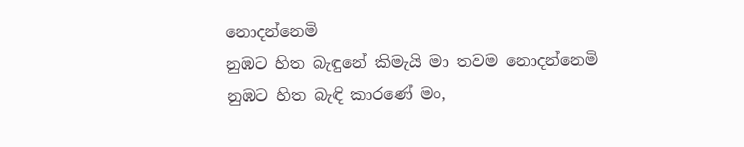නොදන්නෙමි
නුඹට හිත බැඳුනේ කිමැයි මා තවම නොදන්නෙමි
නුඹට හිත බැඳි කාරණේ මං,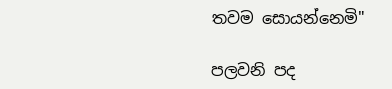තවම සොයන්නෙමි"

පලවනි පද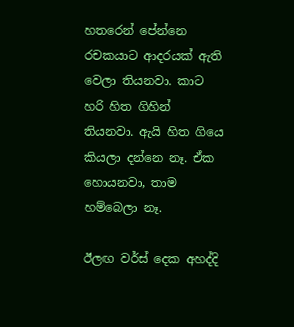හතරෙන් පේන්නෙ රචකයාට ආදරයක් ඇති වෙලා තියනවා. කාට හරි හිත ගිහින් තියනවා. ඇයි හිත ගියෙ කියලා දන්නෙ නෑ. ඒක හොයනවා, තාම හම්බෙලා නෑ.

ඊලඟ වර්ස් දෙක අහද්දි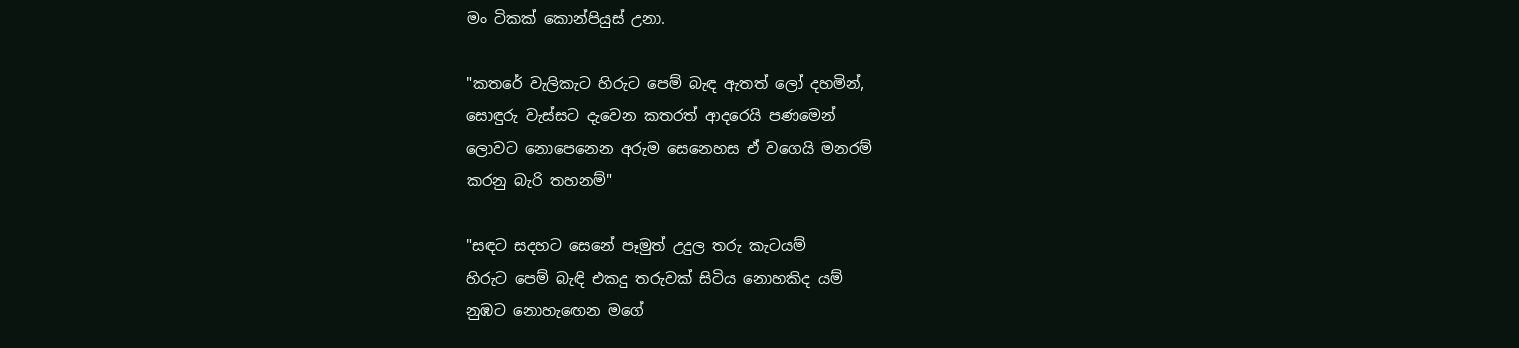මං ටිකක් කොන්පියුස් උනා.

"කතරේ වැලිකැට හිරුට පෙම් බැඳ ඇතත් ලෝ දහමින්,
සොඳුරු වැස්සට දැවෙන කතරත් ආදරෙයි පණමෙන්
ලොවට නොපෙනෙන අරුම සෙනෙහස ඒ වගෙයි මනරම්
කරනු බැරි තහනම්"

"සඳට සදහට සෙනේ පෑමුත් උදුල තරු කැටයම්
හිරුට පෙම් බැඳි එකදු තරුවක් සිටිය නොහකිද යම්
නුඹට නොහැඟෙන මගේ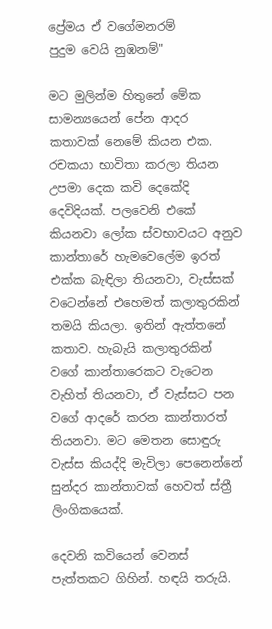ප්‍රේමය ඒ වගේමනරම්
පුදුම වෙයි නුඹනම්"

මට මුලින්ම හිතුනේ මේක සාමන්‍යයෙන් පේන ආදර කතාවක් නෙමේ කියන එක. රචකයා භාවිතා කරලා තියන උපමා දෙක කවි දෙකේදි දෙවිදියක්. පලවෙනි එකේ කියනවා ලෝක ස්වභාවයට අනුව කාන්තාරේ හැමවෙලේම ඉරත් එක්ක බැඳිලා තියනවා, වැස්සක් වටෙන්නේ එහෙමත් කලාතුරකින් තමයි කියලා. ඉතින් ඇත්තනේ කතාව. හැබැයි කලාතුරකින් වගේ කාන්තාරෙකට වැටෙන වැහිත් තියනවා, ඒ වැස්සට පන වගේ ආදරේ කරන කාන්තාරත් තියනවා. මට මෙතන සොඳුරු වැස්ස කියද්දි මැවිලා පෙනෙන්නේ සුන්දර කාන්තාවක් හෙවත් ස්ත්‍රී ලිංගිකයෙක්.

දෙවනි කවියෙන් වෙනස් පැත්තකට ගිහින්. හඳයි තරුයි.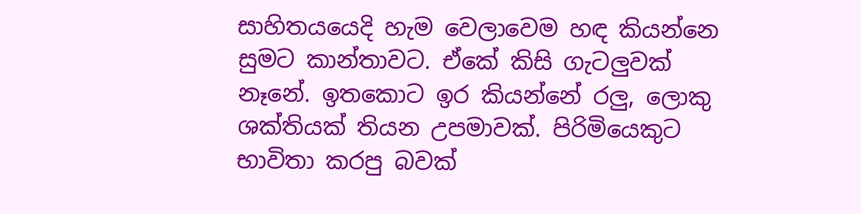සාහිත‍යයෙදි හැම වෙලාවෙම හඳ කියන්නෙ සුමට කාන්තාවට. ඒකේ කිසි ගැටලුවක් නෑනේ. ඉතකොට ඉර කියන්නේ රලු, ලොකු ශක්තියක් තියන උපමාවක්. පිරිමියෙකුට භාවිතා කරපු බවක්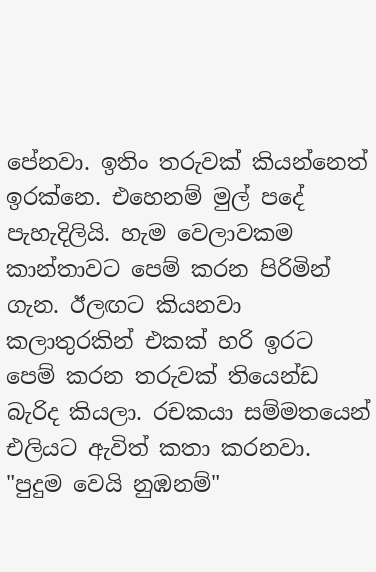පේනවා. ඉතිං තරුවක් කියන්නෙත් ඉරක්නෙ. එහෙනම් මුල් පදේ පැහැදිලියි. හැම වෙලාවකම කාන්තාවට පෙම් කරන පිරිමින් ගැන. ඊලඟට කියනවා කලාතුරකින් එකක් හරි ඉරට පෙම් කරන තරුවක් තියෙන්ඩ බැරිද කියලා. රචකයා සම්මතයෙන් එලියට ඇවිත් කතා කරනවා. "පුදුම වෙයි නුඹනම්"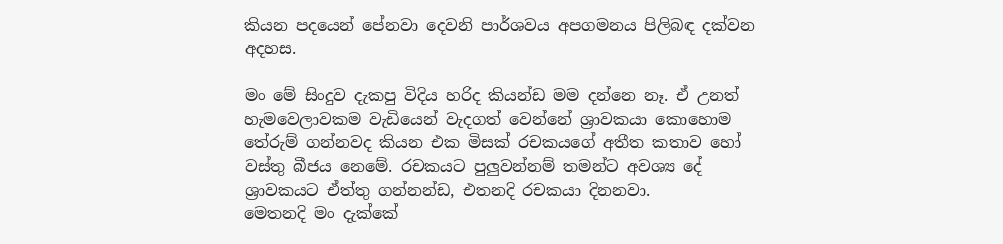කියන පදයෙන් පේනවා දෙවනි පාර්ශවය අපගමනය පිලිබඳ දක්වන අදහස.

මං මේ සිංදුව දැකපු විදිය හරිද කියන්ඩ මම දන්නෙ නෑ. ඒ උනත් හැමවෙලාවකම වැඩියෙන් වැදගත් වෙන්නේ ශ්‍රාවකයා කොහොම තේරුම් ගන්නවද කියන එක මිසක් රචකයගේ අතීත කතාව හෝ වස්තු බීජය නෙමේ. රචකයට පුලුවන්නම් තමන්ට අවශ්‍ය දේ ශ්‍රාවකයට ඒත්තු ගන්නන්ඩ, එතනදි රචකයා දිනනවා.
මෙතනදි මං දැක්කේ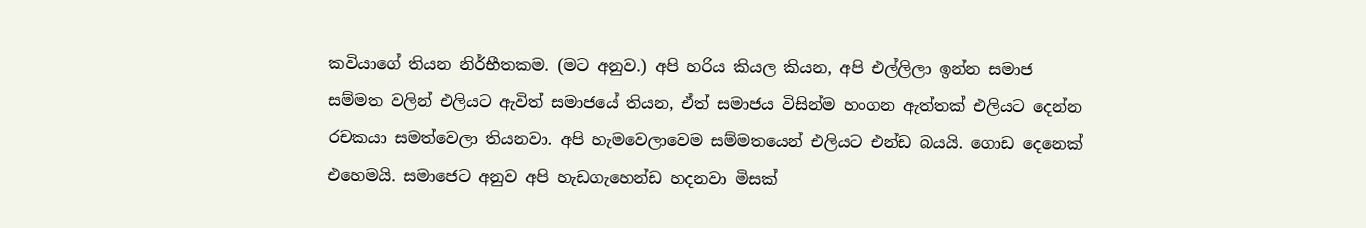කවියාගේ තියන නිර්භීතකම. (මට අනුව.) අපි හරිය කියල කියන, අපි එල්ලිලා ඉන්න සමාජ සම්මත වලින් එලියට ඇවිත් සමාජයේ තියන, ඒත් සමාජය විසින්ම හංගන ඇත්තක් එලියට දෙන්න රචකයා සමත්වෙලා තියනවා. අපි හැමවෙලාවෙම සම්මතයෙන් එලියට එන්ඩ බයයි. ගොඩ දෙනෙක් එහෙමයි. සමාජෙට අනුව අපි හැඩගැහෙන්ඩ හදනවා මිසක්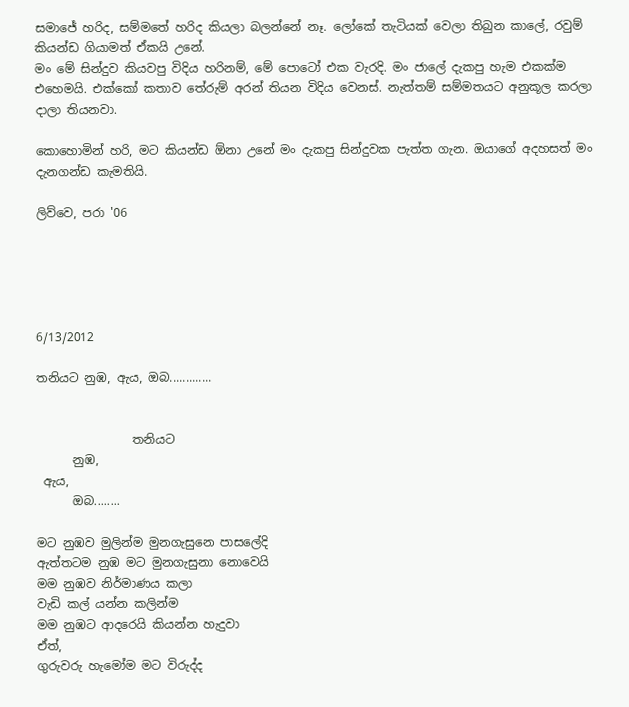සමාජේ හරිද, සම්මතේ හරිද කියලා බලන්නේ නෑ. ලෝකේ තැටියක් වෙලා තිබුන කාලේ, රවුම් කියන්ඩ ගියාමත් ඒකයි උනේ.
මං මේ සින්දුව කියවපු විදිය හරිනම්, මේ පොටෝ එක වැරදි. මං ජාලේ දැකපු හැම එකක්ම එහෙමයි. එක්කෝ කතාව තේරුම් අරන් තියන විදිය වෙනස්. නැත්තම් සම්මතයට අනුකූල කරලා දාලා තියනවා.

කොහොමින් හරි, මට කියන්ඩ ඕනා උනේ මං දැකපු සින්දුවක පැත්ත ගැන. ඔයාගේ අදහසත් මං දැනගන්ඩ කැමතියි.

ලිව්වෙ, පරා '06





6/13/2012

තනියට නුඹ, ඇය, ඔබ.............


                තනියට
      නුඹ,
 ඇය,
      ඔබ........

මට නුඹව මුලින්ම මුනගැසුනෙ පාසලේදි
ඇත්තටම නුඹ මට මුනගැසුනා නොවෙයි
මම නුඹව නිර්මාණය කලා
වැඩි කල් යන්න කලින්ම
මම නුඹට ආදරෙයි කියන්න හැදුවා
ඒත්,
ගුරුවරු හැමෝම මට විරුද්ද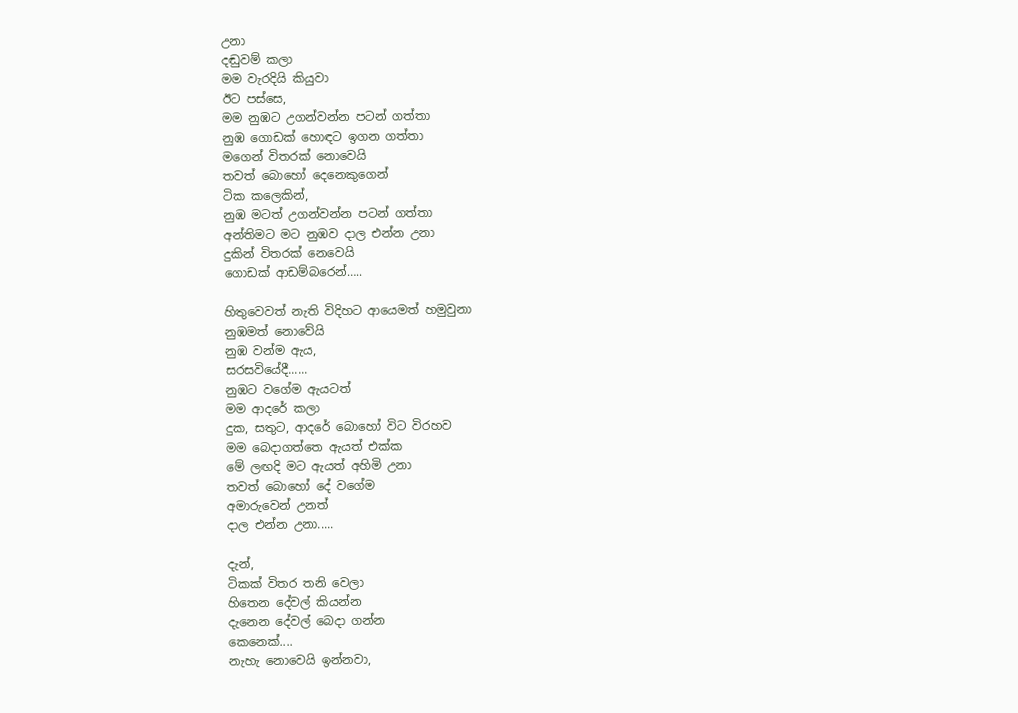උනා
දඬුවම් කලා
මම වැරදියි කියුවා
ඊට පස්සෙ,
මම නුඹට උගන්වන්න පටන් ගත්තා
නුඹ ගොඩක් හොඳට ඉගන ගත්තා
මගෙන් විතරක් නොවෙයි
තවත් බොහෝ දෙනෙකුගෙන්
ටික කලෙකින්,
නුඹ මටත් උගන්වන්න පටන් ගත්තා
අන්තිමට මට නුඹව දාල එන්න උනා
දුකින් විතරක් නෙවෙයි
ගොඩක් ආඩම්බරෙන්…..

හිතුවෙවත් නැති විදිහට ආයෙමත් හමුවුනා
නුඹමත් නොවේයි
නුඹ වන්ම ඇය,
සරසවියේදී......
නුඹට වගේම ඇයටත්
මම ආදරේ කලා
දුක, සතුට, ආදරේ බොහෝ විට විරහව
මම බෙදාගත්තෙ ඇයත් එක්ක
මේ ලඟදි මට ඇයත් අහිමි උනා
තවත් බොහෝ දේ වගේම
අමාරුවෙන් උනත්
දාල එන්න උනා.....

දැන්,
ටිකක් විතර තනි වෙලා
හිතෙන දේවල් කියන්න
දැනෙන දේවල් බෙදා ගන්න
කෙනෙක්....
නැහැ නොවෙයි ඉන්නවා,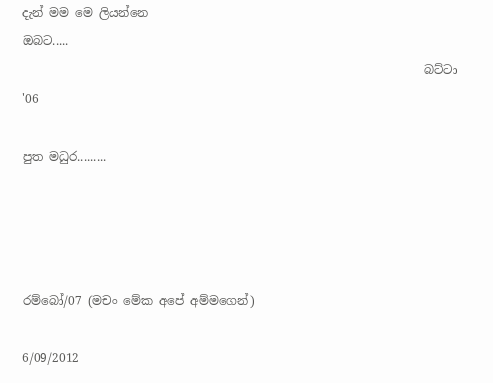දැන් මම මෙ ලියන්නෙ
ඔබට.....
                                                                   බට්ටා '06

පුත මධුර.........




රම්බෝ/07 (මචං මේක අපේ අම්මගෙන්)

6/09/2012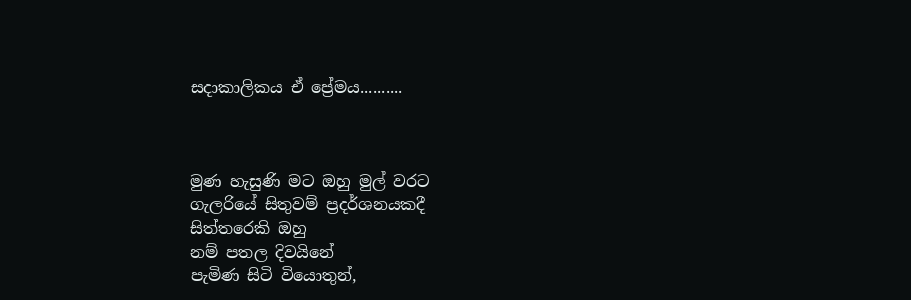සදාකාලිකය ඒ ප්‍රේමය..........



මුණ හැසුණි මට ඔහු මුල් වරට
ගැලරියේ සිතුවම් ප්‍රදර්ශනයකදී
සිත්තරෙකි ඔහු
නම් පතල දිවයිනේ
පැමිණ සිටි වියොතුන්,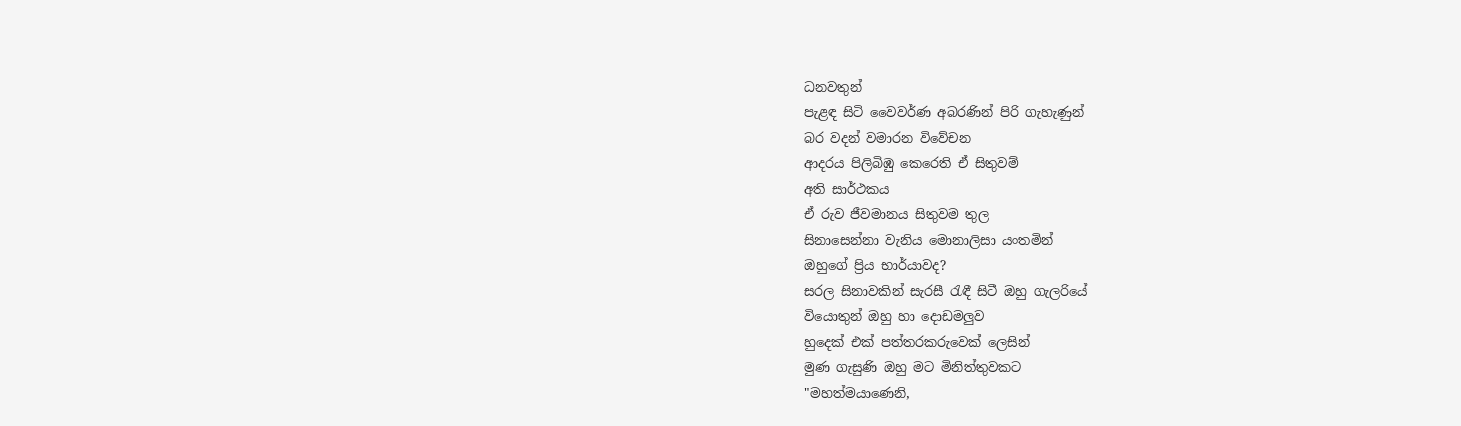ධනවතුන්
පැළඳ සිටි වෛවර්ණ අබරණින් පිරි ගැහැණුන්
බර වදන් වමාරන විවේචන
ආදරය පිලිබිඹු කෙරෙති ඒ සිතුවම්
අති සාර්ථකය
ඒ රුව ජීවමානය සිතුවම තුල
සිනාසෙන්නා වැනිය මොනාලිසා යංතමින්
ඔහුගේ ප්‍රිය භාර්යාවද?
සරල සිනාවකින් සැරසී රැඳී සිටී ඔහු ගැලරියේ
වියොතුන් ඔහු හා දොඩමලුව
හුදෙක් එක් පත්තරකරුවෙක් ලෙසින්
මුණ ගැසුණි ඔහු මට මිනිත්තුවකට
"මහත්මයාණෙනි,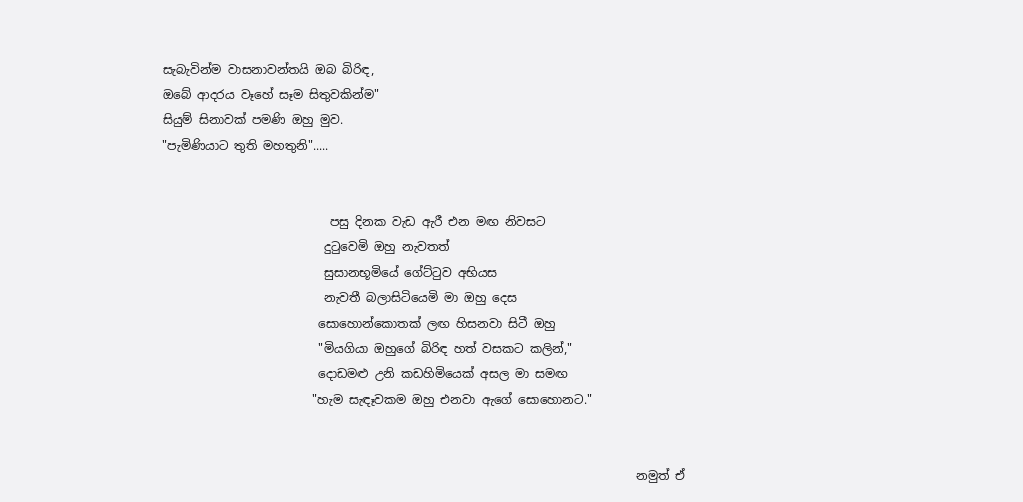සැබැවින්ම වාසනාවන්තයි ඔබ බිරිඳ,
ඔබේ ආදරය වෑහේ සෑම සිතුවකින්ම"
සියුම් සිනාවක් පමණි ඔහු මුව.
"පැමිණියාට තුති මහතුනි".....


                            පසු දිනක වැඩ ඇරී එන මඟ නිවසට
                           දුටුවෙමි ඔහු නැවතත්
                           සුසානභූමියේ ගේට්ටුව අභියස
                           නැවතී බලාසිටියෙමි මා ඔහු දෙස
                          සොහොන්කොතක් ලඟ හිසනවා සිටී ඔහු
                          "මියගියා ඔහුගේ බිරිඳ හත් වසකට කලින්,"
                          දොඩමළු උනි කඩහිමියෙක් අසල මා සමඟ
                         "හැම සැඳෑවකම ඔහු එනවා ඇගේ සොහොනට."


                                                                               නමුත් ඒ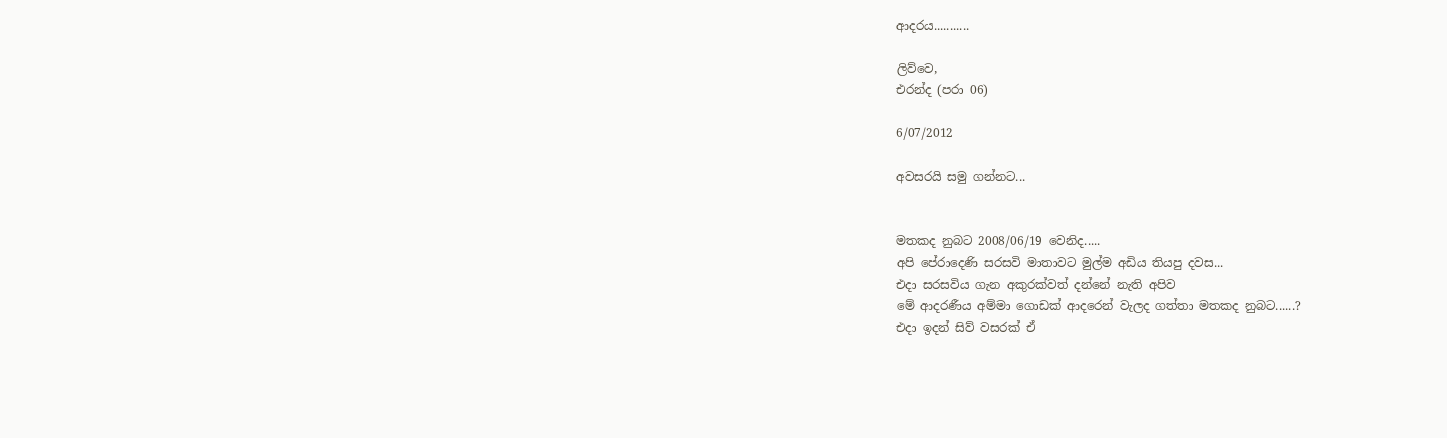ආදරය...........

ලිව්වෙ,
එරන්ද (පරා 06)

6/07/2012

අවසරයි සමු ගන්නට...


මතකද නුබට 2008/06/19 වෙනිද.....
අපි පේරාදෙණි සරසවි මාතාවට මුල්ම අඩිය තියපු දවස...
එදා සරසවිය ගැන අකුරක්වත් දන්නේ නැති අපිව
මේ ආදරණීය අම්මා ගොඩක් ආදරෙන් වැලද ගත්තා මතකද නුබට......?
එදා ඉදන් සිව් වසරක් ඒ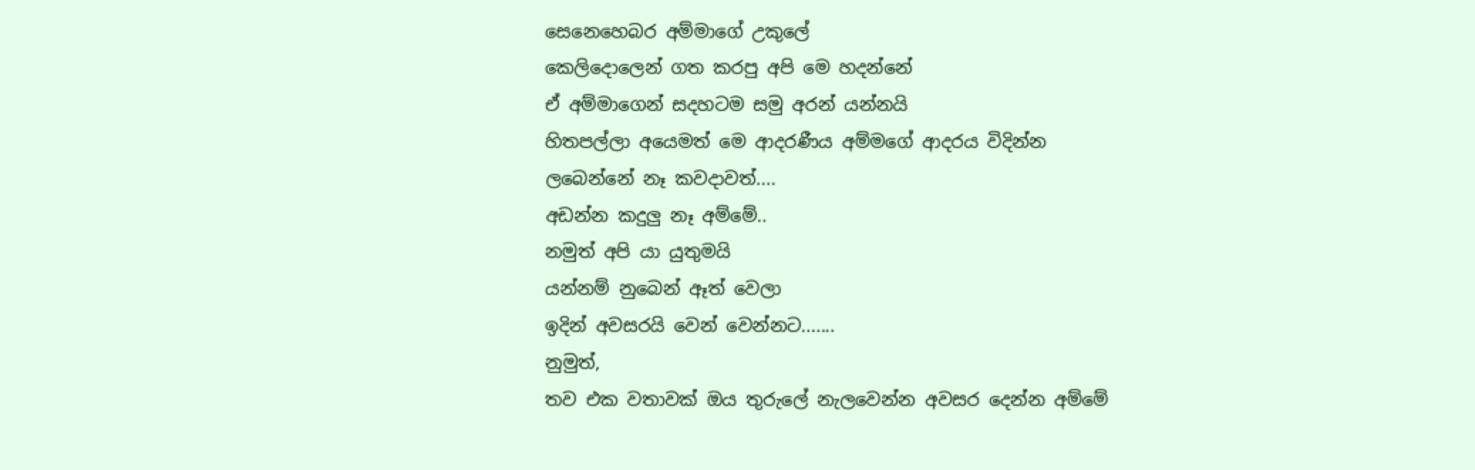සෙනෙහෙබර අම්මාගේ උකුලේ
කෙලිදොලෙන් ගත කරපු අපි මෙ හදන්නේ
ඒ අම්මාගෙන් සදහටම සමු අරන් යන්නයි
හිතපල්ලා අයෙමත් මෙ ආදරණීය අම්මගේ ආදරය විදින්න
ලබෙන්නේ නෑ කවදාවත්....
අඩන්න කදුලු නෑ අම්මේ..
නමුත් අපි යා යුතුමයි
යන්නම් නුබෙන් ඈත් වෙලා
ඉදින් අවසරයි වෙන් වෙන්නට.......
නුමුත්,
තව එක වතාවක් ඔය තුරුලේ නැලවෙන්න අවසර දෙන්න අම්මේ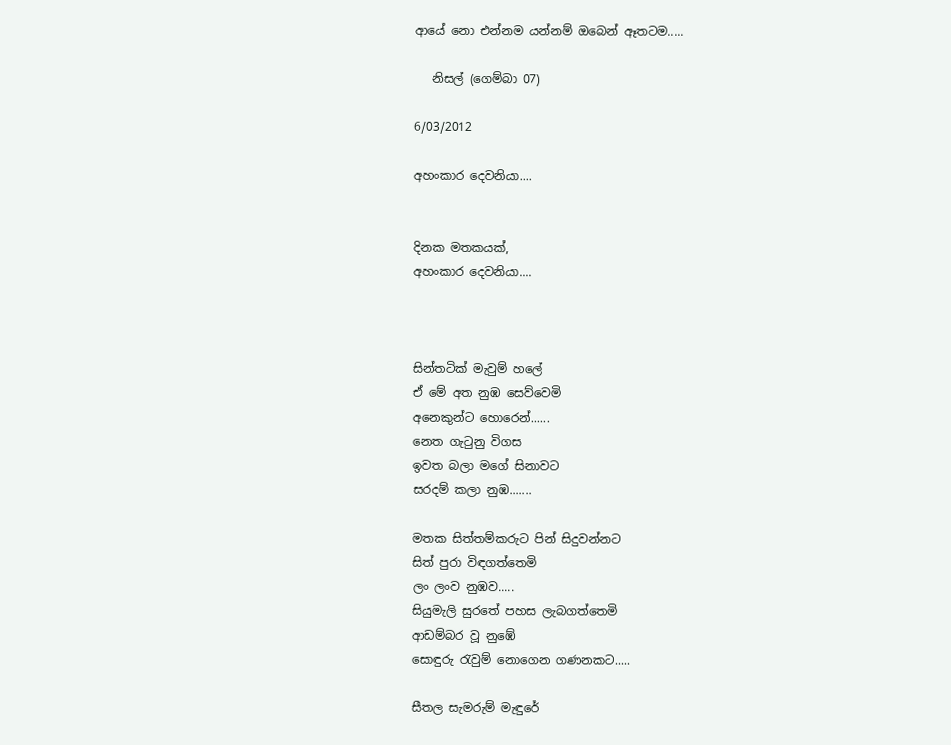ආයේ නො එන්නම යන්නම් ඔබෙන් ඈතටම.....

   නිසල් (ගෙම්බා 07)

6/03/2012

අහංකාර දෙවනියා....


දිනක මතකයක්,
අහංකාර දෙවනියා....



සින්තටික් මැවුම් හලේ
ඒ මේ අත නුඹ සෙව්වෙමි
අනෙකුන්ට හොරෙන්......
නෙත ගැටුනු විගස
ඉවත බලා මගේ සිනාවට
සරදම් කලා නුඹ.......

මතක සිත්තම්කරුට පින් සිදුවන්නට
සිත් පුරා විඳගත්තෙමි
ලං ලංව නුඹව.....
සියුමැලි සුරතේ පහස ලැබගත්තෙමි
ආඩම්බර වූ නුඹේ
සොඳුරු රැවුම් නොගෙන ගණනකට.....

සීතල සැමරුම් මැඳුරේ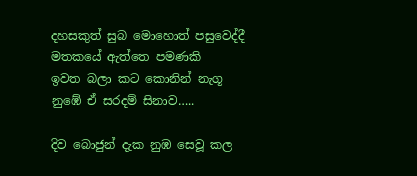දහසකුත් සුබ මොහොත් පසුවෙද්දී
මතකයේ ඇත්තෙ පමණකි
ඉවත බලා කට කොනින් නැගූ
නුඹේ ඒ සරදම් සිනාව…..

දිව බොජුන් දැක නුඹ සෙවූ කල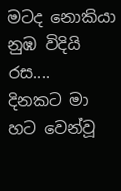මටද නොකියා නුඹ විදියි රස....
දිනකට මා හට වෙන්වූ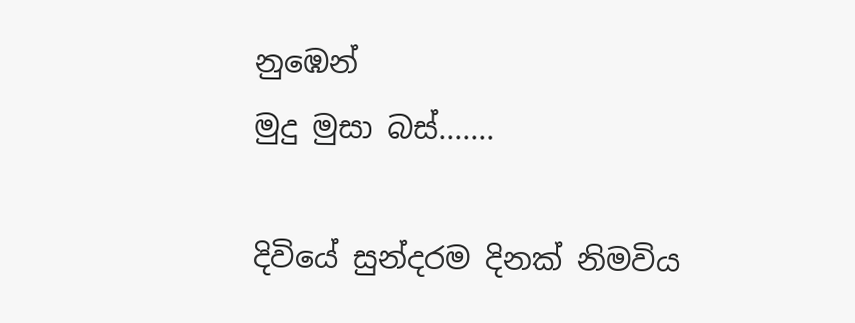නුඹෙන්
මුදු මුසා බස්.......

දිවියේ සුන්දරම දිනක් නිමවිය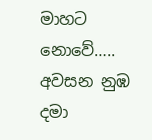මාහට නොවේ…..
අවසන නුඹ දමා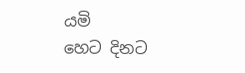යමි
හෙට දිනට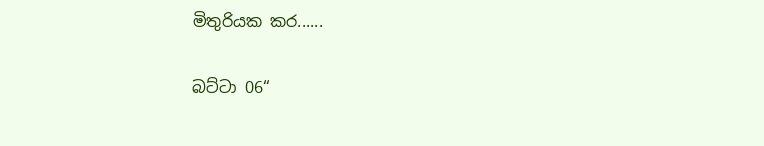මිතුරියක කර......

බට්ටා 06“